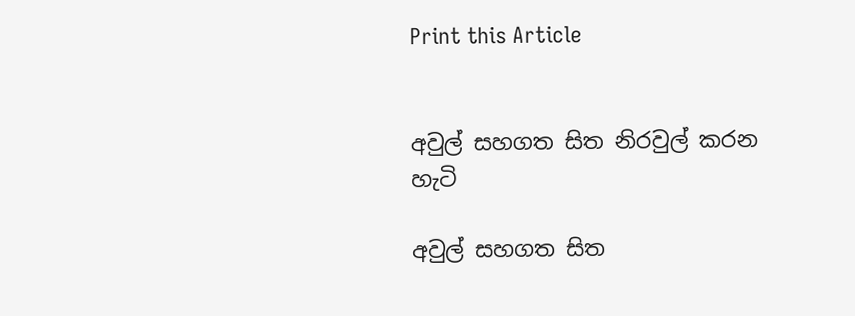Print this Article


අවුල් සහගත සිත නිරවුල් කරන හැටි

අවුල් සහගත සිත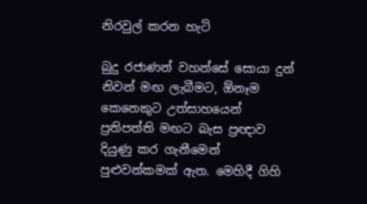නිරවුල් කරන හැටි

බුදු රජාණන් වහන්සේ සොයා දුන් නිවන් මඟ ලැබීමට, ඕනෑම කෙනෙකුට උත්සාහයෙන් ප්‍රතිපත්ති මඟට බැස ප්‍රඥාව දියුණු කර ගැනීමෙන් පුළුවන්කමක් ඇත. මෙහිදී ගිහි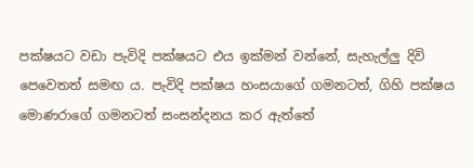පක්ෂයට වඩා පැවිදි පක්ෂයට එය ඉක්මන් වන්නේ, සැහැල්ලු දිවි පෙවෙතත් සමඟ ය. පැවිදි පක්ෂය හංසයාගේ ගමනටත්, ගිහි පක්ෂය මොණරාගේ ගමනටත් සංසන්දනය කර ඇත්තේ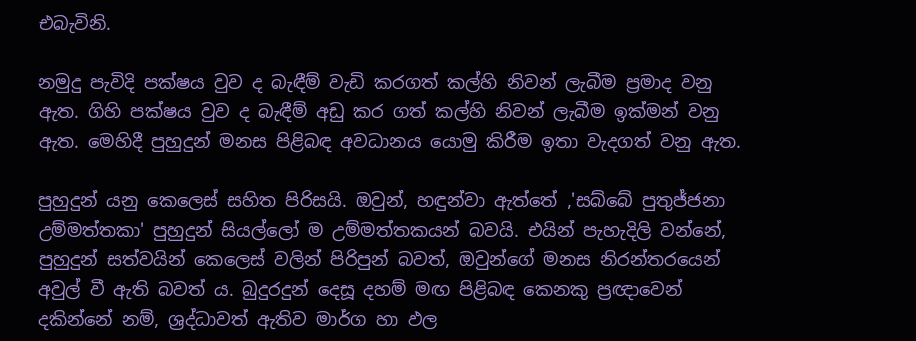එබැවිනි.

නමුදු පැවිදි පක්ෂය වුව ද බැඳීම් වැඩි කරගත් කල්හි නිවන් ලැබීම ප්‍රමාද වනු ඇත. ගිහි පක්ෂය වුව ද බැඳීම් අඩු කර ගත් කල්හි නිවන් ලැබීම ඉක්මන් වනු ඇත. මෙහිදී පුහුදුන් මනස පිළිබඳ අවධානය යොමු කිරීම ඉතා වැදගත් වනු ඇත.

පුහුදුන් යනු කෙලෙස් සහිත පිරිසයි. ඔවුන්, හඳුන්වා ඇත්තේ ,'සබ්බේ පුතුජ්ජනා උම්මත්තකා' පුහුදුන් සියල්ලෝ ම උම්මත්තකයන් බවයි. එයින් පැහැදිලි වන්නේ, පුහුදුන් සත්වයින් කෙලෙස් වලින් පිරිපුන් බවත්, ඔවුන්ගේ මනස නිරන්තරයෙන් අවුල් වී ඇති බවත් ය. බුදුරදුන් දෙසූ දහම් මඟ පිළිබඳ කෙනකු ප්‍රඥාවෙන් දකින්නේ නම්, ශ්‍රද්ධාවත් ඇතිව මාර්ග හා ඵල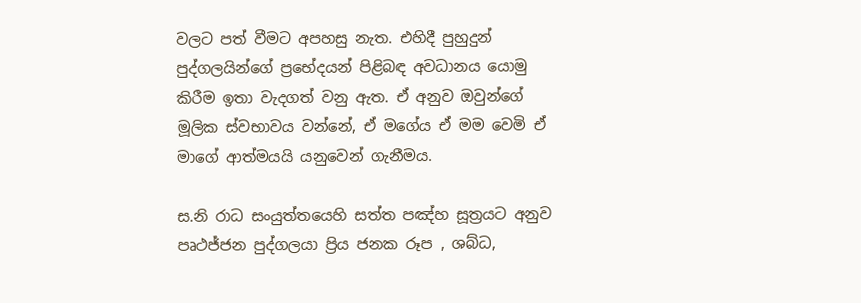වලට පත් වීමට අපහසු නැත. එහිදී පුහුදුන් පුද්ගලයින්ගේ ප්‍රභේදයන් පිළිබඳ අවධානය යොමු කිරීම ඉතා වැදගත් වනු ඇත. ඒ අනුව ඔවුන්ගේ මූලික ස්වභාවය වන්නේ, ඒ මගේය ඒ මම වෙමි ඒ මාගේ ආත්මයයි යනුවෙන් ගැනීමය.

ස.නි රාධ සංයුත්තයෙහි සත්ත පඤ්හ සූත්‍රයට අනුව පෘථජ්ජන පුද්ගලයා ප්‍රිය ජනක රූප , ශබ්ධ,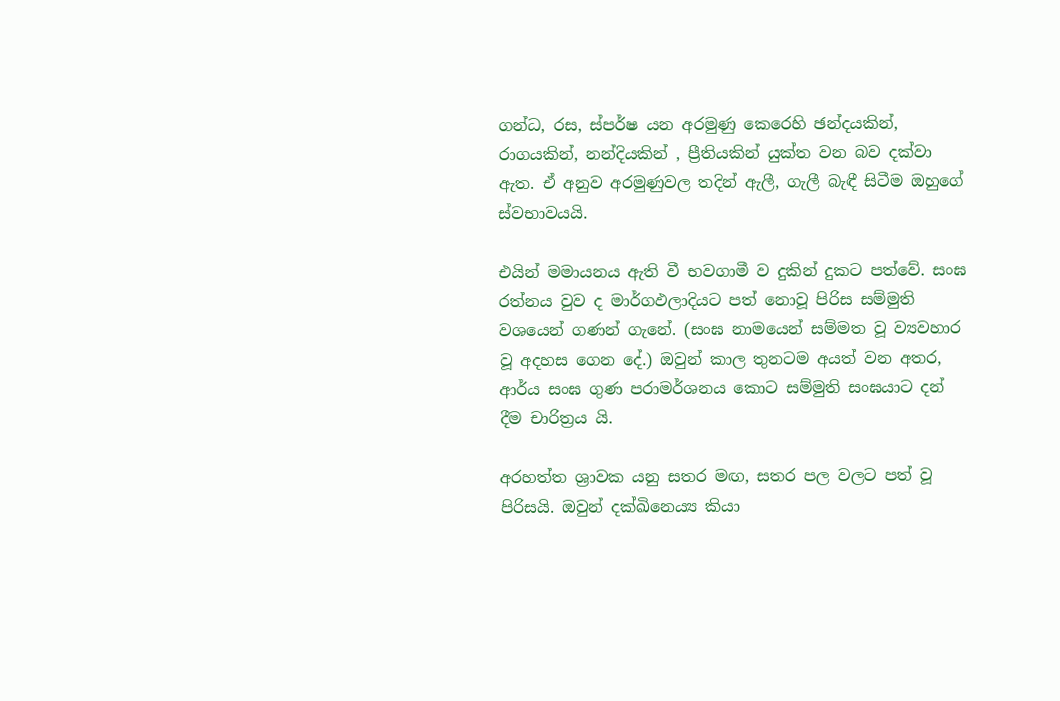ගන්ධ, රස, ස්පර්ෂ යන අරමුණු කෙරෙහි ඡන්දයකින්, රාගයකින්, නන්දියකින් , ප්‍රීතියකින් යුක්ත වන බව දක්වා ඇත. ඒ අනුව අරමුණුවල තදින් ඇලී, ගැලී බැඳී සිටීම ඔහුගේ ස්වභාවයයි.

එයින් මමායනය ඇති වී භවගාමී ව දුකින් දුකට පත්වේ. සංඝ රත්නය වුව ද මාර්ගඵලාදියට පත් නොවූ පිරිස සම්මුති වශයෙන් ගණන් ගැනේ. (සංඝ නාමයෙන් සම්මත වූ ව්‍යවහාර වූ අදහස ගෙන දේ.) ඔවුන් කාල තුනටම අයත් වන අතර, ආර්ය සංඝ ගුණ පරාමර්ශනය කොට සම්මුති සංඝයාට දන් දීම චාරිත්‍රය යි.

අරහත්ත ශ්‍රාවක යනු සතර මඟ, සතර පල වලට පත් වූ පිරිසයි. ඔවුන් දක්ඛිනෙය්‍ය කියා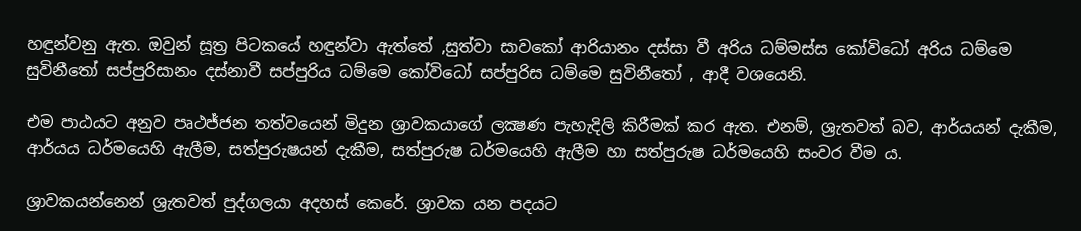හඳුන්වනු ඇත. ඔවුන් සූත්‍ර පිටකයේ හඳුන්වා ඇත්තේ ,සුත්වා සාවකෝ ආරියානං දස්සා වී අරිය ධම්මස්ස කෝවිධෝ අරිය ධම්මෙ සුවිනීතෝ සප්පුරිසානං දස්නාවී සප්පුරිය ධම්මෙ කෝවිධෝ සප්පුරිස ධම්මෙ සුවිනීතෝ , ආදී වශයෙනි.

එම පාඨයට අනුව පෘථජ්ජන තත්වයෙන් මිදුන ශ්‍රාවකයාගේ ලක්‍ෂණ පැහැදිලි කිරීමක් කර ඇත. එනම්, ශ්‍රැතවත් බව, ආර්යයන් දැකීම, ආර්යය ධර්මයෙහි ඇලීම, සත්පුරුෂයන් දැකීම, සත්පුරුෂ ධර්මයෙහි ඇලීම හා සත්පුරුෂ ධර්මයෙහි සංවර වීම ය.

ශ්‍රාවකයන්නෙන් ශ්‍රැතවත් පුද්ගලයා අදහස් කෙරේ. ශ්‍රාවක යන පදයට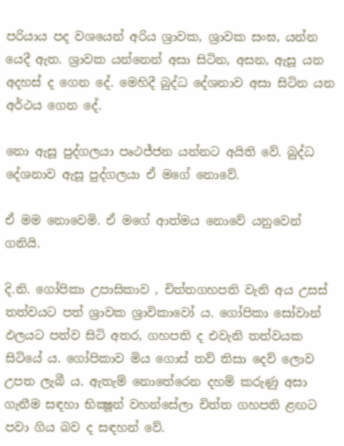පරියාය පද වශයෙන් අරිය ශ්‍රාවක, ශ්‍රාවක සංඝ, යන්න යෙදී ඇත. ශ්‍රාවක යන්නෙන් අසා සිටින, අසන, ඇසූ යන අදහස් ද ගෙන දේ. මෙහිදී බුද්ධ දේශනාව අසා සිටින යන අර්ථය ගෙන දේ.

නො ඇසූ පුද්ගලයා පෘථජ්ජන යන්නට අයිති වේ. බුද්ධ දේශනාව ඇසූ පුද්ගලයා ඒ මගේ නොවේ.

ඒ මම නොවෙමි. ඒ මගේ ආත්මය නොවේ යනුවෙන් ගනියි.

දි.නි. ගෝපිකා උපාසිකාව , චිත්තගහපති වැනි අය උසස් තත්වයට පත් ශ්‍රාවක ශ්‍රාවිකාවෝ ය. ගෝපිකා සෝවාන් ඵලයට පත්ව සිටි අතර, ගහපති ද එවැනි තත්වයක සිටියේ ය. ගෝපිකාව මිය ගොස් තව් තිසා දෙව් ලොව උපත ලැබී ය. ඇතැම් නොතේරෙන දහම් කරුණු අසා ගැනීම සඳහා භික්‍ෂූන් වහන්සේලා චිත්ත ගහපති ළඟට පවා ගිය බව ද සඳහන් වේ.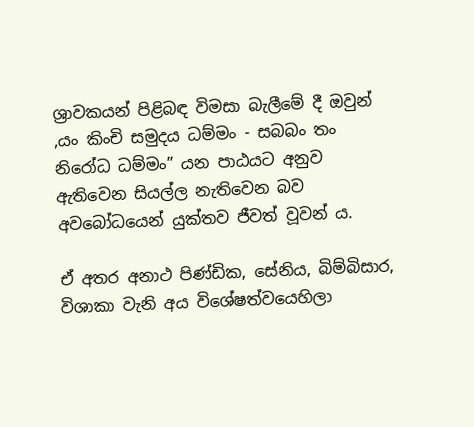ශ්‍රාවකයන් පිළිබඳ විමසා බැලීමේ දී ඔවුන් ,යං කිංචි සමුදය ධම්මං - සබබං තං නිරෝධ ධම්මං” යන පාඨයට අනුව ඇතිවෙන සියල්ල නැතිවෙන බව අවබෝධයෙන් යුක්තව ජීවත් වූවන් ය.

ඒ අතර අනාථ පිණ්ඩික, සේනිය, බිම්බිසාර, විශාකා වැනි අය විශේෂත්වයෙහිලා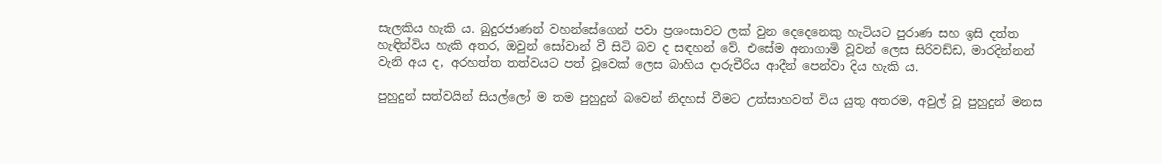සැලකිය හැකි ය. බුදුරජාණන් වහන්සේගෙන් පවා ප්‍රශංසාවට ලක් වුන දෙදෙනෙකු හැටියට පුරාණ සහ ඉසි දත්ත හැඳින්විය හැකි අතර, ඔවුන් සෝවාන් වී සිටි බව ද සඳහන් වේ. එසේම අනාගාමි වූවන් ලෙස සිරිවඩ්ඩ, මාරදින්නන් වැනි අය ද, අරහත්ත තත්වයට පත් වූවෙක් ලෙස බාහිය දාරුචීරිය ආදීන් පෙන්වා දිය හැකි ය.

පුහුදුන් සත්වයින් සියල්ලෝ ම තම පුහුදුන් බවෙන් නිදහස් වීමට උත්සාහවත් විය යුතු අතරම, අවුල් වූ පුහුදුන් මනස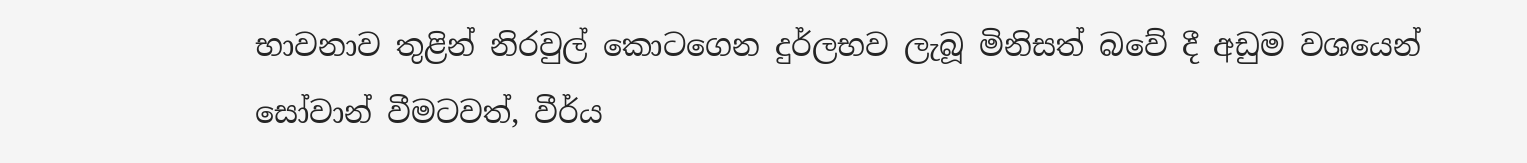භාවනාව තුළින් නිරවුල් කොටගෙන දුර්ලභව ලැබූ මිනිසත් බවේ දී අඩුම වශයෙන් සෝවාන් වීමටවත්, වීර්ය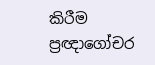කිරීම ප්‍රඥාගෝචර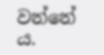වන්නේ ය.